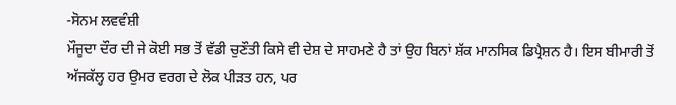-ਸੋਨਮ ਲਵਵੰਸ਼ੀ
ਮੌਜੂਦਾ ਦੌਰ ਦੀ ਜੇ ਕੋਈ ਸਭ ਤੋਂ ਵੱਡੀ ਚੁਣੌਤੀ ਕਿਸੇ ਵੀ ਦੇਸ਼ ਦੇ ਸਾਹਮਣੇ ਹੈ ਤਾਂ ਉਹ ਬਿਨਾਂ ਸ਼ੱਕ ਮਾਨਸਿਕ ਡਿਪ੍ਰੈਸ਼ਨ ਹੈ। ਇਸ ਬੀਮਾਰੀ ਤੋਂ ਅੱਜਕੱਲ੍ਹ ਹਰ ਉਮਰ ਵਰਗ ਦੇ ਲੋਕ ਪੀੜਤ ਹਨ, ਪਰ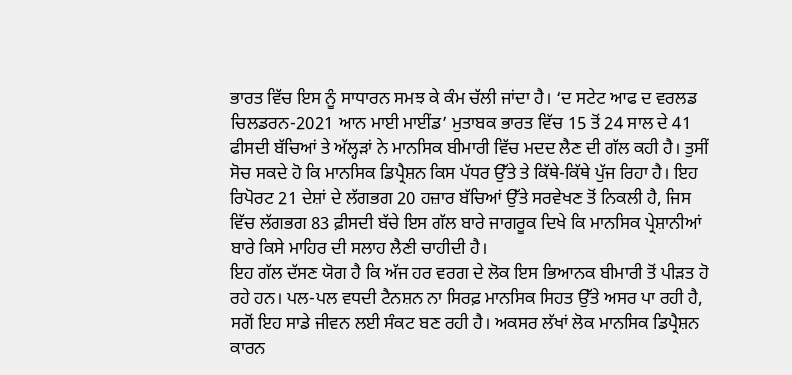ਭਾਰਤ ਵਿੱਚ ਇਸ ਨੂੰ ਸਾਧਾਰਨ ਸਮਝ ਕੇ ਕੰਮ ਚੱਲੀ ਜਾਂਦਾ ਹੈ। ‘ਦ ਸਟੇਟ ਆਫ ਦ ਵਰਲਡ ਚਿਲਡਰਨ-2021 ਆਨ ਮਾਈ ਮਾਈਂਡ’ ਮੁਤਾਬਕ ਭਾਰਤ ਵਿੱਚ 15 ਤੋਂ 24 ਸਾਲ ਦੇ 41 ਫੀਸਦੀ ਬੱਚਿਆਂ ਤੇ ਅੱਲ੍ਹੜਾਂ ਨੇ ਮਾਨਸਿਕ ਬੀਮਾਰੀ ਵਿੱਚ ਮਦਦ ਲੈਣ ਦੀ ਗੱਲ ਕਹੀ ਹੈ। ਤੁਸੀਂ ਸੋਚ ਸਕਦੇ ਹੋ ਕਿ ਮਾਨਸਿਕ ਡਿਪ੍ਰੈਸ਼ਨ ਕਿਸ ਪੱਧਰ ਉੱਤੇ ਤੇ ਕਿੱਥੇ-ਕਿੱਥੇ ਪੁੱਜ ਰਿਹਾ ਹੈ। ਇਹ ਰਿਪੋਰਟ 21 ਦੇਸ਼ਾਂ ਦੇ ਲੱਗਭਗ 20 ਹਜ਼ਾਰ ਬੱਚਿਆਂ ਉੱਤੇ ਸਰਵੇਖਣ ਤੋਂ ਨਿਕਲੀ ਹੈ, ਜਿਸ ਵਿੱਚ ਲੱਗਭਗ 83 ਫ਼ੀਸਦੀ ਬੱਚੇ ਇਸ ਗੱਲ ਬਾਰੇ ਜਾਗਰੂਕ ਦਿਖੇ ਕਿ ਮਾਨਸਿਕ ਪ੍ਰੇਸ਼ਾਨੀਆਂ ਬਾਰੇ ਕਿਸੇ ਮਾਹਿਰ ਦੀ ਸਲਾਹ ਲੈਣੀ ਚਾਹੀਦੀ ਹੈ।
ਇਹ ਗੱਲ ਦੱਸਣ ਯੋਗ ਹੈ ਕਿ ਅੱਜ ਹਰ ਵਰਗ ਦੇ ਲੋਕ ਇਸ ਭਿਆਨਕ ਬੀਮਾਰੀ ਤੋਂ ਪੀੜਤ ਹੋ ਰਹੇ ਹਨ। ਪਲ-ਪਲ ਵਧਦੀ ਟੈਨਸ਼ਨ ਨਾ ਸਿਰਫ਼ ਮਾਨਸਿਕ ਸਿਹਤ ਉੱਤੇ ਅਸਰ ਪਾ ਰਹੀ ਹੈ, ਸਗੋਂ ਇਹ ਸਾਡੇ ਜੀਵਨ ਲਈ ਸੰਕਟ ਬਣ ਰਹੀ ਹੈ। ਅਕਸਰ ਲੱਖਾਂ ਲੋਕ ਮਾਨਸਿਕ ਡਿਪ੍ਰੈਸ਼ਨ ਕਾਰਨ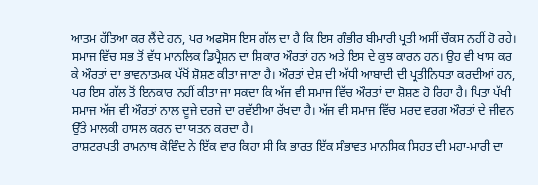ਆਤਮ ਹੱਤਿਆ ਕਰ ਲੈਂਦੇ ਹਨ, ਪਰ ਅਫਸੋਸ ਇਸ ਗੱਲ ਦਾ ਹੈ ਕਿ ਇਸ ਗੰਭੀਰ ਬੀਮਾਰੀ ਪ੍ਰਤੀ ਅਸੀਂ ਚੌਕਸ ਨਹੀਂ ਹੋ ਰਹੇ।
ਸਮਾਜ ਵਿੱਚ ਸਭ ਤੋਂ ਵੱਧ ਮਾਨਲਿਕ ਡਿਪ੍ਰੈਸ਼ਨ ਦਾ ਸ਼ਿਕਾਰ ਔਰਤਾਂ ਹਨ ਅਤੇ ਇਸ ਦੇ ਕੁਝ ਕਾਰਨ ਹਨ। ਉਹ ਵੀ ਖਾਸ ਕਰ ਕੇ ਔਰਤਾਂ ਦਾ ਭਾਵਨਾਤਮਕ ਪੱਖੋਂ ਸ਼ੋਸ਼ਣ ਕੀਤਾ ਜਾਣਾ ਹੈ। ਔਰਤਾਂ ਦੇਸ਼ ਦੀ ਅੱਧੀ ਆਬਾਦੀ ਦੀ ਪ੍ਰਤੀਨਿਧਤਾ ਕਰਦੀਆਂ ਹਨ, ਪਰ ਇਸ ਗੱਲ ਤੋਂ ਇਨਕਾਰ ਨਹੀਂ ਕੀਤਾ ਜਾ ਸਕਦਾ ਕਿ ਅੱਜ ਵੀ ਸਮਾਜ ਵਿੱਚ ਔਰਤਾਂ ਦਾ ਸ਼ੋਸ਼ਣ ਹੋ ਰਿਹਾ ਹੈ। ਪਿਤਾ ਪੱਖੀ ਸਮਾਜ ਅੱਜ ਵੀ ਔਰਤਾਂ ਨਾਲ ਦੂਜੇ ਦਰਜੇ ਦਾ ਰਵੱਈਆ ਰੱਖਦਾ ਹੈ। ਅੱਜ ਵੀ ਸਮਾਜ ਵਿੱਚ ਮਰਦ ਵਰਗ ਔਰਤਾਂ ਦੇ ਜੀਵਨ ਉੱਤੇ ਮਾਲਕੀ ਹਾਸਲ ਕਰਨ ਦਾ ਯਤਨ ਕਰਦਾ ਹੈ।
ਰਾਸ਼ਟਰਪਤੀ ਰਾਮਨਾਥ ਕੋਵਿੰਦ ਨੇ ਇੱਕ ਵਾਰ ਕਿਹਾ ਸੀ ਕਿ ਭਾਰਤ ਇੱਕ ਸੰਭਾਵਤ ਮਾਨਸਿਕ ਸਿਹਤ ਦੀ ਮਹਾ-ਮਾਰੀ ਦਾ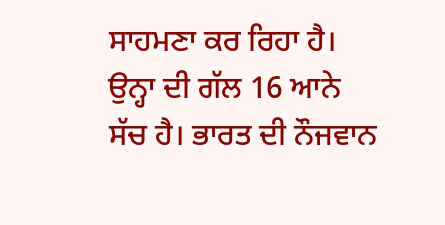ਸਾਹਮਣਾ ਕਰ ਰਿਹਾ ਹੈ। ਉਨ੍ਹਾ ਦੀ ਗੱਲ 16 ਆਨੇ ਸੱਚ ਹੈ। ਭਾਰਤ ਦੀ ਨੌਜਵਾਨ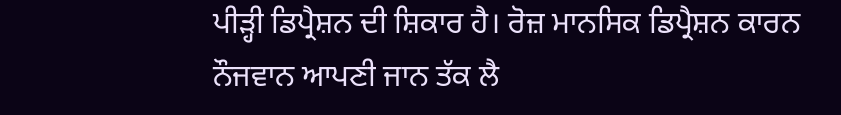ਪੀੜ੍ਹੀ ਡਿਪ੍ਰੈਸ਼ਨ ਦੀ ਸ਼ਿਕਾਰ ਹੈ। ਰੋਜ਼ ਮਾਨਸਿਕ ਡਿਪ੍ਰੈਸ਼ਨ ਕਾਰਨ ਨੌਜਵਾਨ ਆਪਣੀ ਜਾਨ ਤੱਕ ਲੈ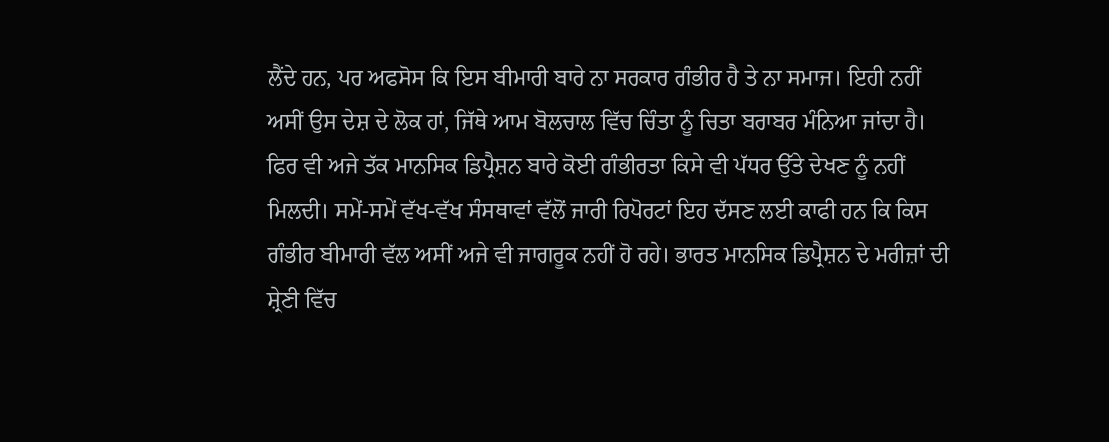ਲੈਂਦੇ ਹਨ, ਪਰ ਅਫਸੋਸ ਕਿ ਇਸ ਬੀਮਾਰੀ ਬਾਰੇ ਨਾ ਸਰਕਾਰ ਗੰਭੀਰ ਹੈ ਤੇ ਨਾ ਸਮਾਜ। ਇਹੀ ਨਹੀਂ ਅਸੀਂ ਉਸ ਦੇਸ਼ ਦੇ ਲੋਕ ਹਾਂ, ਜਿੱਥੇ ਆਮ ਬੋਲਚਾਲ ਵਿੱਚ ਚਿੰਤਾ ਨੂੰ ਚਿਤਾ ਬਰਾਬਰ ਮੰਨਿਆ ਜਾਂਦਾ ਹੈ। ਫਿਰ ਵੀ ਅਜੇ ਤੱਕ ਮਾਨਸਿਕ ਡਿਪ੍ਰੈਸ਼ਨ ਬਾਰੇ ਕੋਈ ਗੰਭੀਰਤਾ ਕਿਸੇ ਵੀ ਪੱਧਰ ਉੱਤੇ ਦੇਖਣ ਨੂੰ ਨਹੀਂ ਮਿਲਦੀ। ਸਮੇਂ-ਸਮੇਂ ਵੱਖ-ਵੱਖ ਸੰਸਥਾਵਾਂ ਵੱਲੋਂ ਜਾਰੀ ਰਿਪੋਰਟਾਂ ਇਹ ਦੱਸਣ ਲਈ ਕਾਫੀ ਹਨ ਕਿ ਕਿਸ ਗੰਭੀਰ ਬੀਮਾਰੀ ਵੱਲ ਅਸੀਂ ਅਜੇ ਵੀ ਜਾਗਰੂਕ ਨਹੀਂ ਹੋ ਰਹੇ। ਭਾਰਤ ਮਾਨਸਿਕ ਡਿਪ੍ਰੈਸ਼ਨ ਦੇ ਮਰੀਜ਼ਾਂ ਦੀ ਸ਼੍ਰੇਣੀ ਵਿੱਚ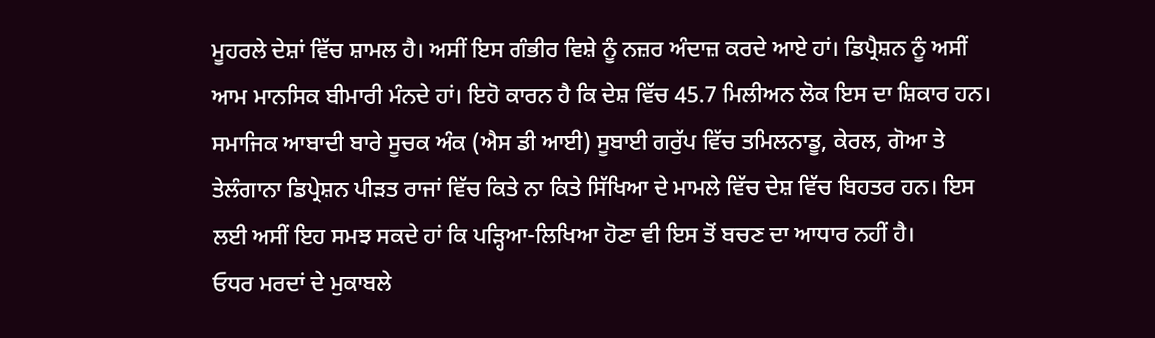ਮੂਹਰਲੇ ਦੇਸ਼ਾਂ ਵਿੱਚ ਸ਼ਾਮਲ ਹੈ। ਅਸੀਂ ਇਸ ਗੰਭੀਰ ਵਿਸ਼ੇ ਨੂੰ ਨਜ਼ਰ ਅੰਦਾਜ਼ ਕਰਦੇ ਆਏ ਹਾਂ। ਡਿਪ੍ਰੈਸ਼ਨ ਨੂੰ ਅਸੀਂ ਆਮ ਮਾਨਸਿਕ ਬੀਮਾਰੀ ਮੰਨਦੇ ਹਾਂ। ਇਹੋ ਕਾਰਨ ਹੈ ਕਿ ਦੇਸ਼ ਵਿੱਚ 45.7 ਮਿਲੀਅਨ ਲੋਕ ਇਸ ਦਾ ਸ਼ਿਕਾਰ ਹਨ। ਸਮਾਜਿਕ ਆਬਾਦੀ ਬਾਰੇ ਸੂਚਕ ਅੰਕ (ਐਸ ਡੀ ਆਈ) ਸੂਬਾਈ ਗਰੁੱਪ ਵਿੱਚ ਤਮਿਲਨਾਡੂ, ਕੇਰਲ, ਗੋਆ ਤੇ ਤੇਲੰਗਾਨਾ ਡਿਪ੍ਰੇਸ਼ਨ ਪੀੜਤ ਰਾਜਾਂ ਵਿੱਚ ਕਿਤੇ ਨਾ ਕਿਤੇ ਸਿੱਖਿਆ ਦੇ ਮਾਮਲੇ ਵਿੱਚ ਦੇਸ਼ ਵਿੱਚ ਬਿਹਤਰ ਹਨ। ਇਸ ਲਈ ਅਸੀਂ ਇਹ ਸਮਝ ਸਕਦੇ ਹਾਂ ਕਿ ਪੜ੍ਹਿਆ-ਲਿਖਿਆ ਹੋਣਾ ਵੀ ਇਸ ਤੋਂ ਬਚਣ ਦਾ ਆਧਾਰ ਨਹੀਂ ਹੈ।
ਓਧਰ ਮਰਦਾਂ ਦੇ ਮੁਕਾਬਲੇ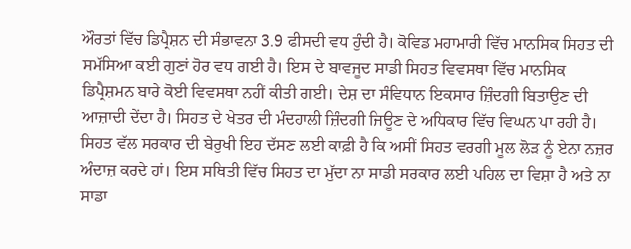ਔਰਤਾਂ ਵਿੱਚ ਡਿਪ੍ਰੈਸ਼ਨ ਦੀ ਸੰਭਾਵਨਾ 3.9 ਫੀਸਦੀ ਵਧ ਹੁੰਦੀ ਹੈ। ਕੋਵਿਡ ਮਹਾਮਾਰੀ ਵਿੱਚ ਮਾਨਸਿਕ ਸਿਹਤ ਦੀ ਸਮੱਸਿਆ ਕਈ ਗੁਣਾਂ ਹੋਰ ਵਧ ਗਈ ਹੈ। ਇਸ ਦੇ ਬਾਵਜੂਦ ਸਾਡੀ ਸਿਹਤ ਵਿਵਸਥਾ ਵਿੱਚ ਮਾਨਸਿਕ ਡਿਪ੍ਰੈਸ਼ਮਨ ਬਾਰੇ ਕੋਈ ਵਿਵਸਥਾ ਨਹੀਂ ਕੀਤੀ ਗਈ। ਦੇਸ਼ ਦਾ ਸੰਵਿਧਾਨ ਇਕਸਾਰ ਜ਼ਿੰਦਗੀ ਬਿਤਾਉਣ ਦੀ ਆਜ਼ਾਦੀ ਦੇਂਦਾ ਹੈ। ਸਿਹਤ ਦੇ ਖੇਤਰ ਦੀ ਮੰਦਹਾਲੀ ਜ਼ਿੰਦਗੀ ਜਿਊਣ ਦੇ ਅਧਿਕਾਰ ਵਿੱਚ ਵਿਘਨ ਪਾ ਰਹੀ ਹੈ। ਸਿਹਤ ਵੱਲ ਸਰਕਾਰ ਦੀ ਬੇਰੁਖੀ ਇਹ ਦੱਸਣ ਲਈ ਕਾਫ਼ੀ ਹੈ ਕਿ ਅਸੀਂ ਸਿਹਤ ਵਰਗੀ ਮੂਲ ਲੋੜ ਨੂੰ ਏਨਾ ਨਜ਼ਰ ਅੰਦਾਜ਼ ਕਰਦੇ ਹਾਂ। ਇਸ ਸਥਿਤੀ ਵਿੱਚ ਸਿਹਤ ਦਾ ਮੁੱਦਾ ਨਾ ਸਾਡੀ ਸਰਕਾਰ ਲਈ ਪਹਿਲ ਦਾ ਵਿਸ਼ਾ ਹੈ ਅਤੇ ਨਾ ਸਾਡਾ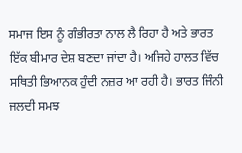ਸਮਾਜ ਇਸ ਨੂੰ ਗੰਭੀਰਤਾ ਨਾਲ ਲੈ ਰਿਹਾ ਹੈ ਅਤੇ ਭਾਰਤ ਇੱਕ ਬੀਮਾਰ ਦੇਸ਼ ਬਣਦਾ ਜਾਂਦਾ ਹੈ। ਅਜਿਹੇ ਹਾਲਤ ਵਿੱਚ ਸਥਿਤੀ ਭਿਆਨਕ ਹੁੰਦੀ ਨਜ਼ਰ ਆ ਰਹੀ ਹੈ। ਭਾਰਤ ਜਿੰਨੀ ਜਲਦੀ ਸਮਝ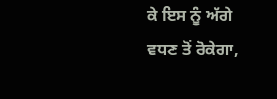ਕੇ ਇਸ ਨੂੰ ਅੱਗੇ ਵਧਣ ਤੋਂ ਰੋਕੇਗਾ,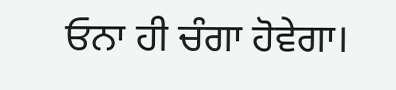ਓਨਾ ਹੀ ਚੰਗਾ ਹੋਵੇਗਾ।